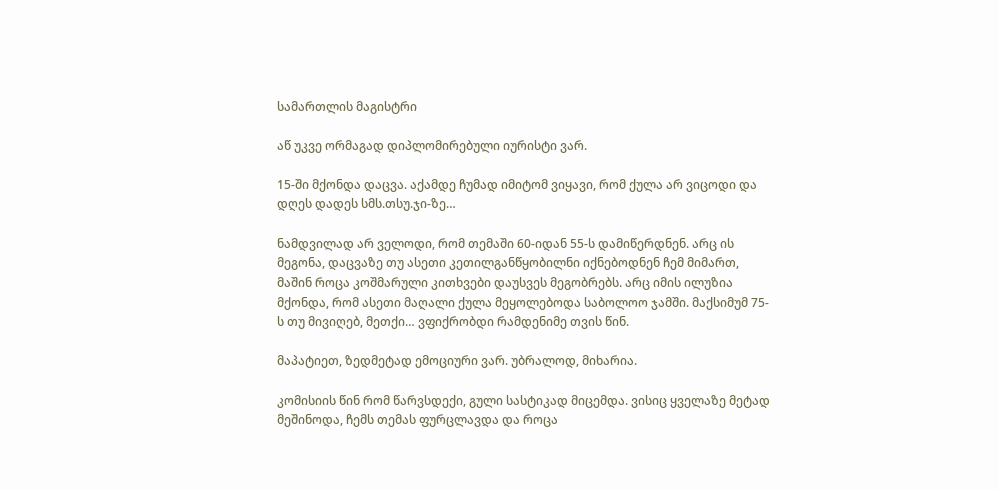სამართლის მაგისტრი

აწ უკვე ორმაგად დიპლომირებული იურისტი ვარ.

15-ში მქონდა დაცვა. აქამდე ჩუმად იმიტომ ვიყავი, რომ ქულა არ ვიცოდი და დღეს დადეს სმს.თსუ.ჯი-ზე…

ნამდვილად არ ველოდი, რომ თემაში 60-იდან 55-ს დამიწერდნენ. არც ის მეგონა, დაცვაზე თუ ასეთი კეთილგანწყობილნი იქნებოდნენ ჩემ მიმართ, მაშინ როცა კოშმარული კითხვები დაუსვეს მეგობრებს. არც იმის ილუზია მქონდა, რომ ასეთი მაღალი ქულა მეყოლებოდა საბოლოო ჯამში. მაქსიმუმ 75-ს თუ მივიღებ, მეთქი… ვფიქრობდი რამდენიმე თვის წინ.

მაპატიეთ, ზედმეტად ემოციური ვარ. უბრალოდ, მიხარია.

კომისიის წინ რომ წარვსდექი, გული სასტიკად მიცემდა. ვისიც ყველაზე მეტად მეშინოდა, ჩემს თემას ფურცლავდა და როცა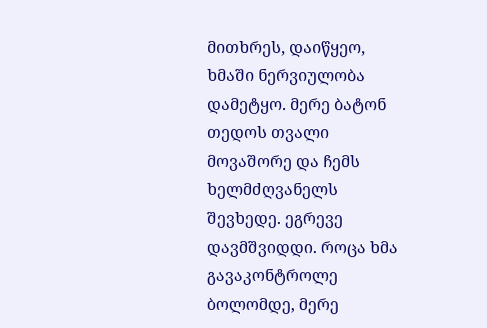მითხრეს, დაიწყეო, ხმაში ნერვიულობა დამეტყო. მერე ბატონ თედოს თვალი მოვაშორე და ჩემს ხელმძღვანელს შევხედე. ეგრევე დავმშვიდდი. როცა ხმა გავაკონტროლე ბოლომდე, მერე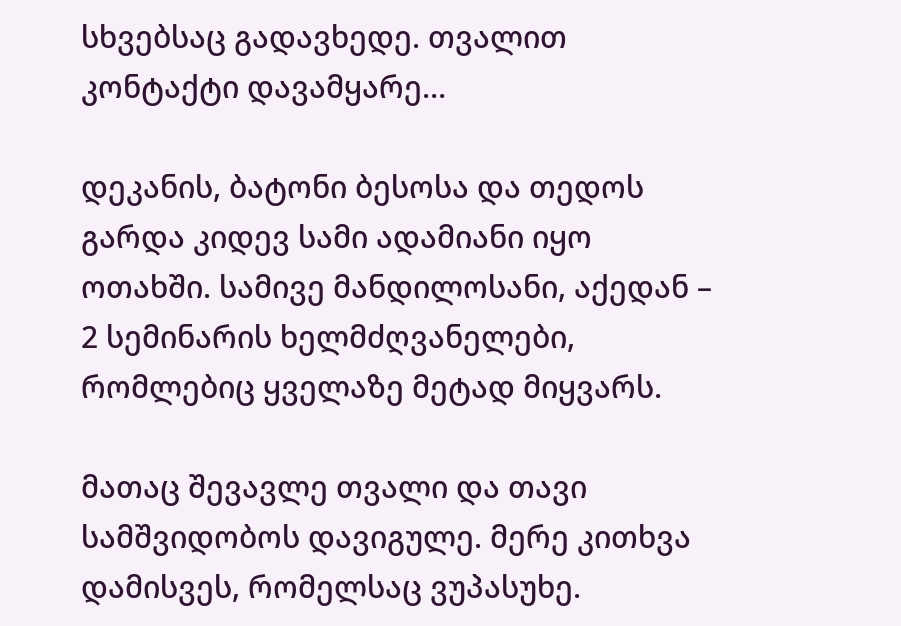სხვებსაც გადავხედე. თვალით კონტაქტი დავამყარე…

დეკანის, ბატონი ბესოსა და თედოს გარდა კიდევ სამი ადამიანი იყო ოთახში. სამივე მანდილოსანი, აქედან – 2 სემინარის ხელმძღვანელები, რომლებიც ყველაზე მეტად მიყვარს.

მათაც შევავლე თვალი და თავი სამშვიდობოს დავიგულე. მერე კითხვა დამისვეს, რომელსაც ვუპასუხე.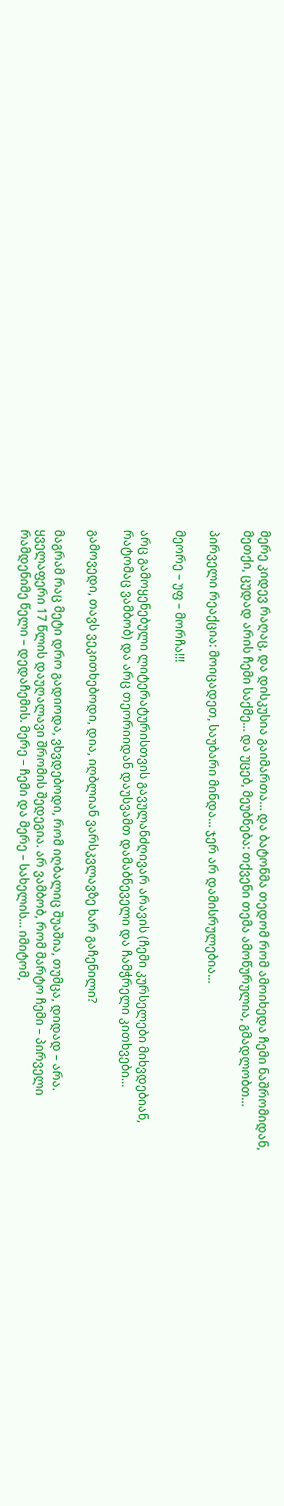მერე კიდევ რაღაც, და დისკუსია გაიმართა… და ბატონმა თედომ რომ ამოიხედა ჩემი ნაშრომიდან, მეთქი, ცუდად არის ჩემი საქმე… და უცებ, მეუბნება: თქვენი თემა ამოწურულია, გმადლობთ…

პირველი რეაქცია: მოიცადეთ, საუბარი მინდა… ჯერ არ დამისრულებია…

მეორე – უფ – მორჩა!!!

არც გამოყენებული ლიტერატურისთვის გავულანძღივარ არავის (ჩემი კურსელები მიხვდებიან, რატომაც ვამბობ) და არც თეორიიდან დაუსვამთ დამაბნეველი და ჩამჭრელი კითხვები…

გამოვედი, თავს ვეკითხებოდი, დია, იღბლიან ვარსკვლავზე ხარ გაჩენილი?

მაგრამ რაც მეტი დრო გადიოდა, ვხვდებოდი, რომ იღბალიც შუაშია, თუმცა, დიდად – არა. ყველაფერი 17 წლის დაუღალავი შრომის შედეგია. არ ვამბობ, რომ მარტო ჩემი – პირველი რამდენიმე წელი – დედაჩემის. მერე – ჩემი და მერე – სახელის… იმიტომ,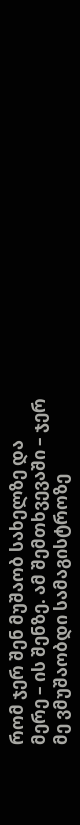რომ ჯერ შენ მუშაობ სახელზე და მერე – ის შენზე. ამ შემთხვევაში – ჯერ მე ვმუშაობდი სამაგისტროზე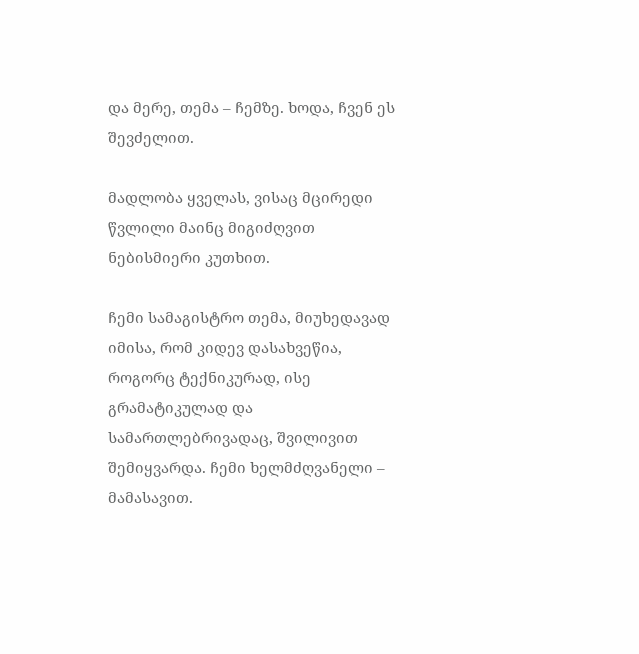და მერე, თემა – ჩემზე. ხოდა, ჩვენ ეს შევძელით.

მადლობა ყველას, ვისაც მცირედი წვლილი მაინც მიგიძღვით ნებისმიერი კუთხით.

ჩემი სამაგისტრო თემა, მიუხედავად იმისა, რომ კიდევ დასახვეწია, როგორც ტექნიკურად, ისე გრამატიკულად და სამართლებრივადაც, შვილივით შემიყვარდა. ჩემი ხელმძღვანელი – მამასავით.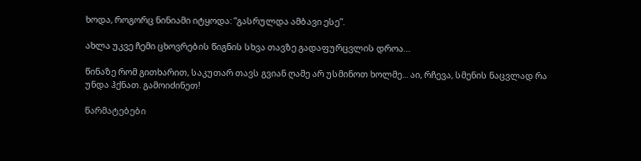ხოდა, როგორც ნინიამი იტყოდა: “გასრულდა ამბავი ესე”.

ახლა უკვე ჩემი ცხოვრების წიგნის სხვა თავზე გადაფურცვლის დროა…

წინაზე რომ გითხარით, საკუთარ თავს გვიან ღამე არ უსმინოთ ხოლმე... აი, რჩევა, სმენის ნაცვლად რა უნდა ჰქნათ. გამოიძინეთ!

წარმატებები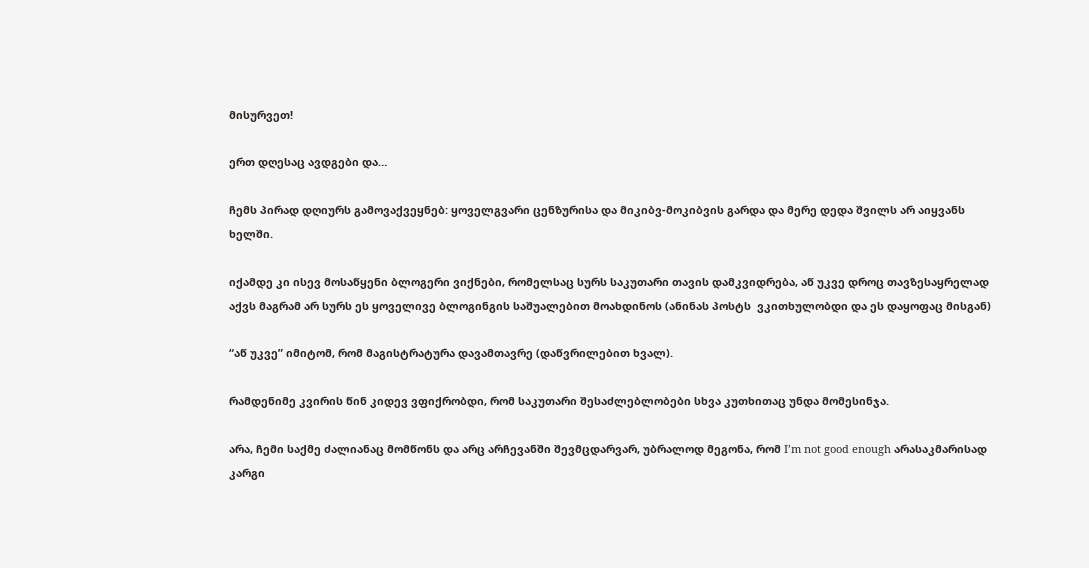მისურვეთ!

ერთ დღესაც ავდგები და…

ჩემს პირად დღიურს გამოვაქვეყნებ: ყოველგვარი ცენზურისა და მიკიბვ-მოკიბვის გარდა და მერე დედა შვილს არ აიყვანს ხელში.

იქამდე კი ისევ მოსაწყენი ბლოგერი ვიქნები, რომელსაც სურს საკუთარი თავის დამკვიდრება, აწ უკვე დროც თავზესაყრელად აქვს მაგრამ არ სურს ეს ყოველივე ბლოგინგის საშუალებით მოახდინოს (ანინას პოსტს  ვკითხულობდი და ეს დაყოფაც მისგან)

“აწ უკვე” იმიტომ, რომ მაგისტრატურა დავამთავრე (დაწვრილებით ხვალ).

რამდენიმე კვირის წინ კიდევ ვფიქრობდი, რომ საკუთარი შესაძლებლობები სხვა კუთხითაც უნდა მომესინჯა.

არა, ჩემი საქმე ძალიანაც მომწონს და არც არჩევანში შევმცდარვარ, უბრალოდ მეგონა, რომ I’m not good enough არასაკმარისად კარგი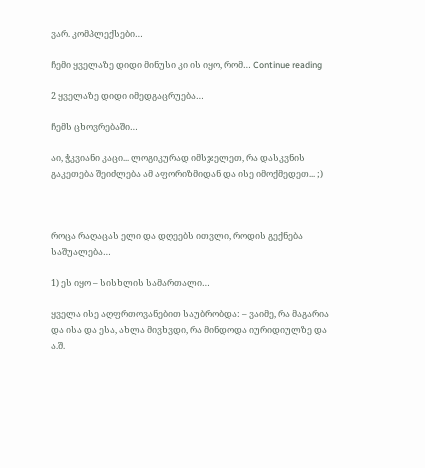ვარ. კომპლექსები…

ჩემი ყველაზე დიდი მინუსი კი ის იყო, რომ… Continue reading

2 ყველაზე დიდი იმედგაცრუება…

ჩემს ცხოვრებაში…

აი, ჭკვიანი კაცი... ლოგიკურად იმსჯელეთ, რა დასკვნის გაკეთება შეიძლება ამ აფორიზმიდან და ისე იმოქმედეთ... ;)



როცა რაღაცას ელი და დღეებს ითვლი, როდის გექნება საშუალება…

1) ეს იყო – სისხლის სამართალი…

ყველა ისე აღფრთოვანებით საუბრობდა: – ვაიმე, რა მაგარია და ისა და ესა, ახლა მივხვდი, რა მინდოდა იურიდიულზე და ა.შ.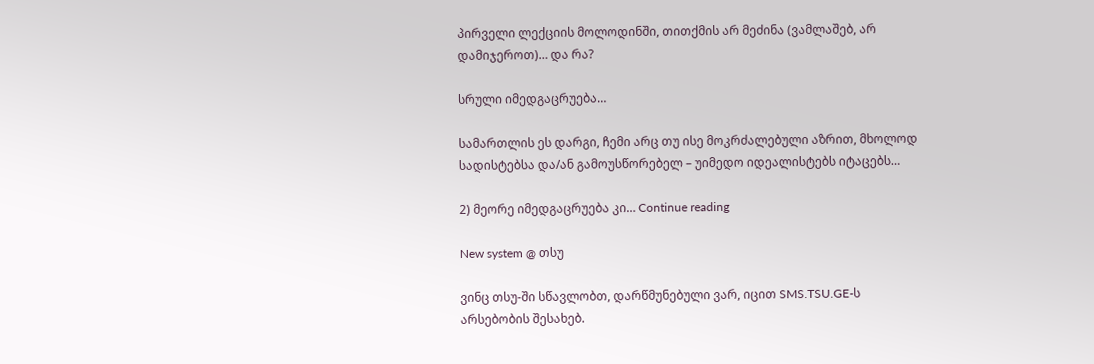პირველი ლექციის მოლოდინში, თითქმის არ მეძინა (ვამლაშებ, არ დამიჯეროთ)… და რა?

სრული იმედგაცრუება…

სამართლის ეს დარგი, ჩემი არც თუ ისე მოკრძალებული აზრით, მხოლოდ სადისტებსა და/ან გამოუსწორებელ – უიმედო იდეალისტებს იტაცებს…

2) მეორე იმედგაცრუება კი… Continue reading

New system @ თსუ

ვინც თსუ-ში სწავლობთ, დარწმუნებული ვარ, იცით SMS.TSU.GE-ს არსებობის შესახებ.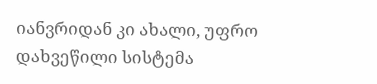იანვრიდან კი ახალი, უფრო დახვეწილი სისტემა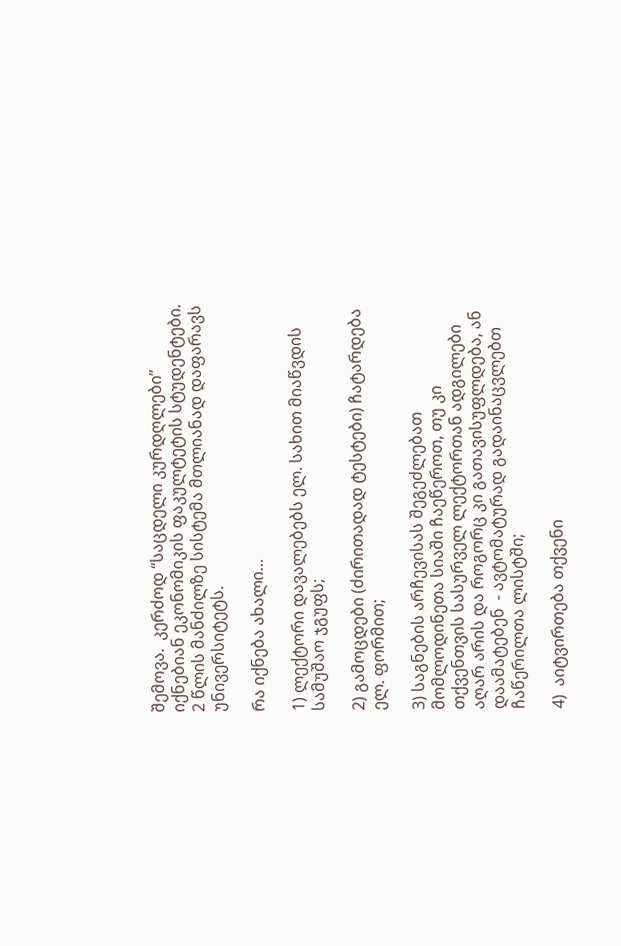შემოვა.  კერძოდ “საცდელი კურდღლები” იქნებიან ეკონომიკის ფაკულტეტის სტუდენტები. 2 წლის მანძილზე სისტემა მთლიანად დაფარავს უნივერსიტეტს.

რა იქნება ახალი…

1) ლექტორი დავალებებს ელ. სახით მიაწვდის სამუშაო ჯგუფს;

2) გამოცდები (ძირითადად ტესტები) ჩატარდება ელ. ფორმით;

3) საგნების არჩევისას შეგეძლებათ მომლოდინეთა სიაში ჩაეწეროთ, თუ კი თქვენთვის სასურველ ლექტორთან ადგილები აღარ არის და როგორც კი გათავისუფლდება, ან დაამატებენ  - ავტომატურად გადაინაცვლებთ ჩაწერილთა ლისტში;

4)  აიტვირთება თქვენი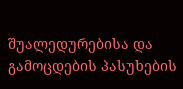შუალედურებისა და გამოცდების პასუხების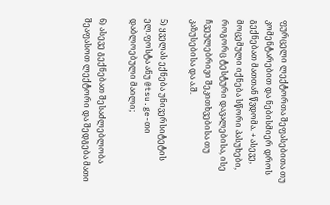ფურცელი ლექტორთა შეფასებითა თუ კომენტარებით და ნებისმიერ დროს გექნებათ მათთან წვდომა. + ასევე, მოცემული იქნება სწორი პასუხები, როგორც ტესტური დავალებისა, ისე ჩვეულებრივი შეკითხვებისა თუ კაზუსებისა და ა.შ.

5) ყველას ექნება უნივერსიტეტის ელ.ფოსტა ანუ @tsu.ge-თი დაბლოებული მაილი;

6) ასევე გექნებათ შესაძლებლობა შეაფასოთ ლექტორი და შედგება მათი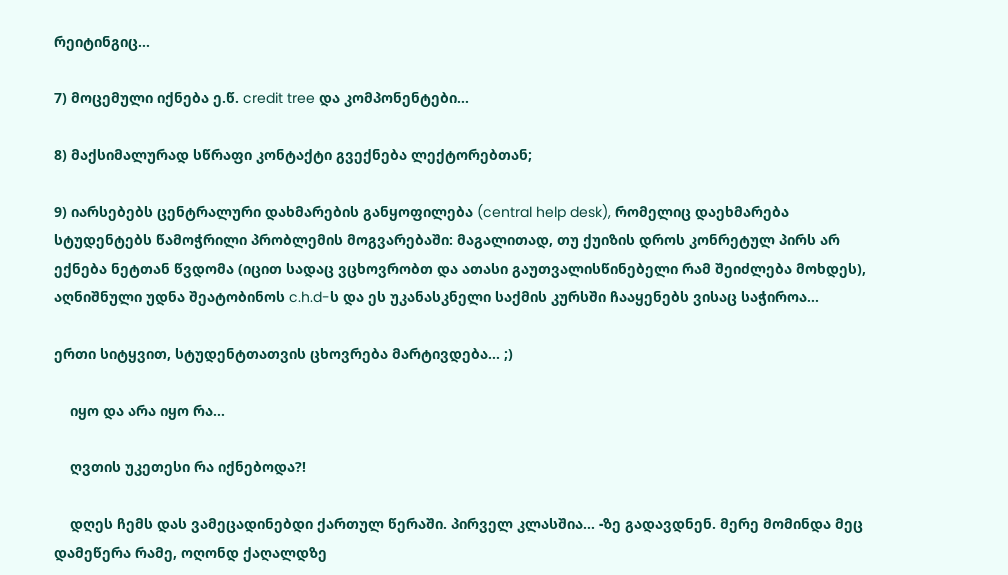რეიტინგიც…

7) მოცემული იქნება ე.წ. credit tree და კომპონენტები…

8) მაქსიმალურად სწრაფი კონტაქტი გვექნება ლექტორებთან;

9) იარსებებს ცენტრალური დახმარების განყოფილება (central help desk), რომელიც დაეხმარება სტუდენტებს წამოჭრილი პრობლემის მოგვარებაში: მაგალითად, თუ ქუიზის დროს კონრეტულ პირს არ ექნება ნეტთან წვდომა (იცით სადაც ვცხოვრობთ და ათასი გაუთვალისწინებელი რამ შეიძლება მოხდეს), აღნიშნული უდნა შეატობინოს c.h.d-ს და ეს უკანასკნელი საქმის კურსში ჩააყენებს ვისაც საჭიროა…

ერთი სიტყვით, სტუდენტთათვის ცხოვრება მარტივდება… ;)

    იყო და არა იყო რა…

    ღვთის უკეთესი რა იქნებოდა?!

    დღეს ჩემს დას ვამეცადინებდი ქართულ წერაში. პირველ კლასშია… -ზე გადავდნენ. მერე მომინდა მეც დამეწერა რამე, ოღონდ ქაღალდზე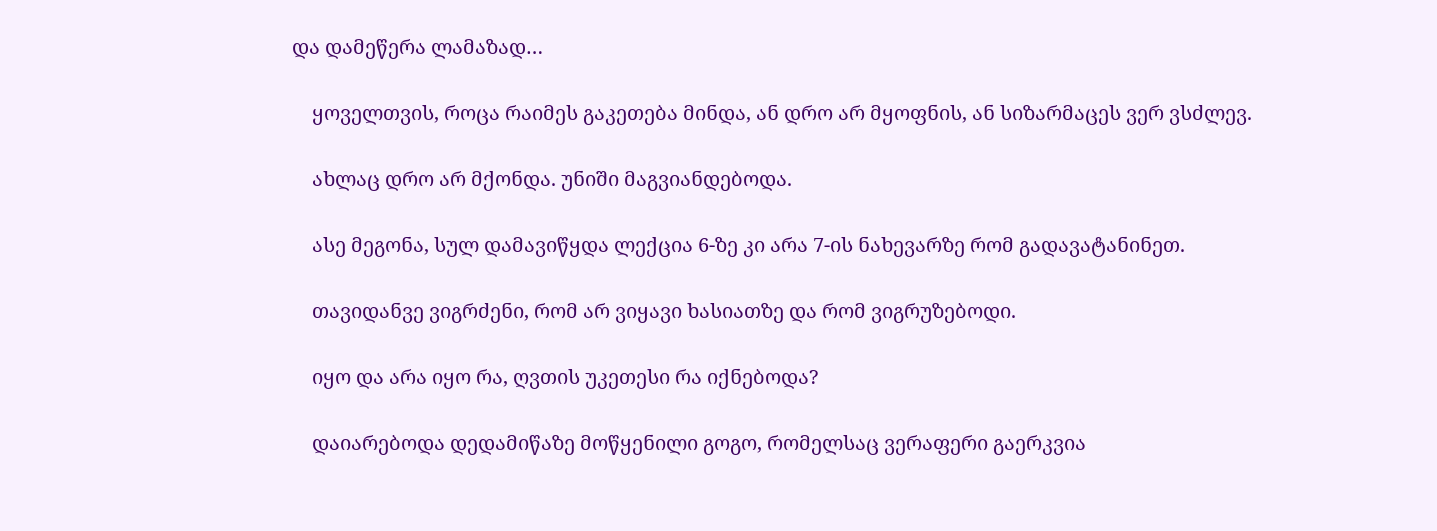და დამეწერა ლამაზად…

    ყოველთვის, როცა რაიმეს გაკეთება მინდა, ან დრო არ მყოფნის, ან სიზარმაცეს ვერ ვსძლევ.

    ახლაც დრო არ მქონდა. უნიში მაგვიანდებოდა.

    ასე მეგონა, სულ დამავიწყდა ლექცია 6-ზე კი არა 7-ის ნახევარზე რომ გადავატანინეთ.

    თავიდანვე ვიგრძენი, რომ არ ვიყავი ხასიათზე და რომ ვიგრუზებოდი.

    იყო და არა იყო რა, ღვთის უკეთესი რა იქნებოდა?

    დაიარებოდა დედამიწაზე მოწყენილი გოგო, რომელსაც ვერაფერი გაერკვია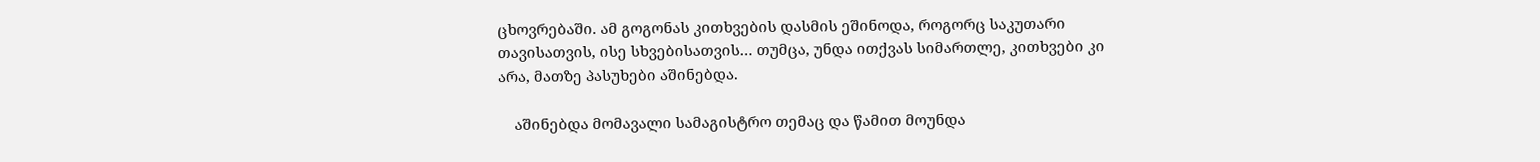ცხოვრებაში. ამ გოგონას კითხვების დასმის ეშინოდა, როგორც საკუთარი თავისათვის, ისე სხვებისათვის… თუმცა, უნდა ითქვას სიმართლე, კითხვები კი არა, მათზე პასუხები აშინებდა.

    აშინებდა მომავალი სამაგისტრო თემაც და წამით მოუნდა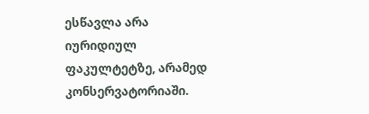ესწავლა არა იურიდიულ ფაკულტეტზე, არამედ კონსერვატორიაში.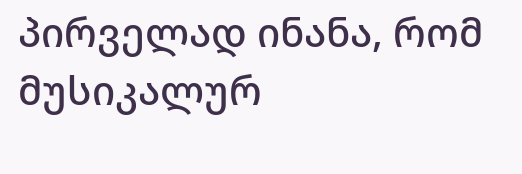პირველად ინანა, რომ მუსიკალურ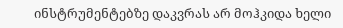ინსტრუმენტებზე დაკვრას არ მოჰკიდა ხელი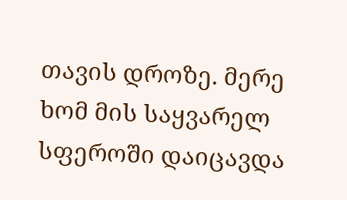თავის დროზე. მერე ხომ მის საყვარელ სფეროში დაიცავდა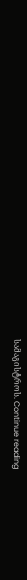სამაგისტროს. Continue reading